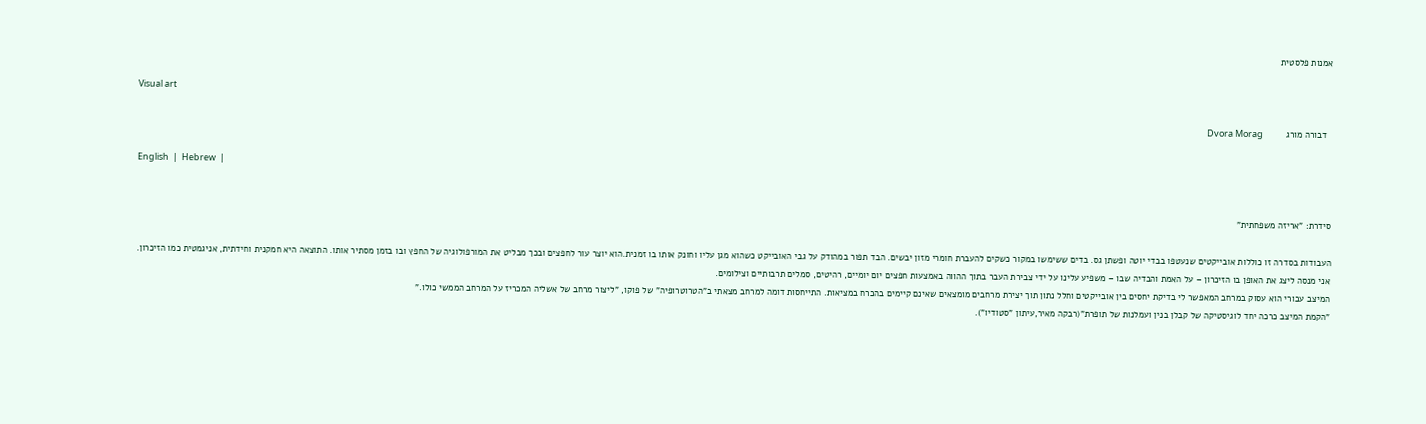אמנות פלסטית

Visual art

  דבורה מורג         Dvora Morag

English  |  Hebrew  |


סידרת: "אריזה משפחתית"

העבודות בסדרה זו כוללות אובייקטים שנעטפו בבדי יוטה ופשתן גס. בדים ששימשו במקור כשקים להעברת חומרי מזון יבשים. הבד תפור במהודק על גבי האובייקט כשהוא מגן עליו וחונק אותו בו זמנית.הוא יוצר עור לחפצים ובכך מבליט את המורפולוגיה של החפץ ובו בזמן מסתיר אותו. התוצאה היא חמקנית וחידתית, אניגמטית כמו הזיכרון.
אני מנסה ליצג את האופן בו הזיכרון – על האמת והבדיה שבו – משפיע עלינו על ידי צבירת העבר בתוך ההווה באמצעות חפצים יום יומיים, רהיטים, סמלים תרבותיים וצילומים.
המיצב עבורי הוא עסוק במרחב המאפשר לי בדיקת יחסים בין אובייקטים וחלל נתון תוך יצירת מרחבים מומצאים שאינם קיימים בהכרח במציאות. התייחסות דומה למרחב מצאתי ב"הטרוטרופיה" של פוקו, "ליצור מרחב של אשליה המכריז על המרחב הממשי כולו."
"הקמת המיצב כרכה יחד לוגיסטיקה של קבלן בנין ועמלנות של תופרת"(רבקה מאיר,עיתון "סטודיו").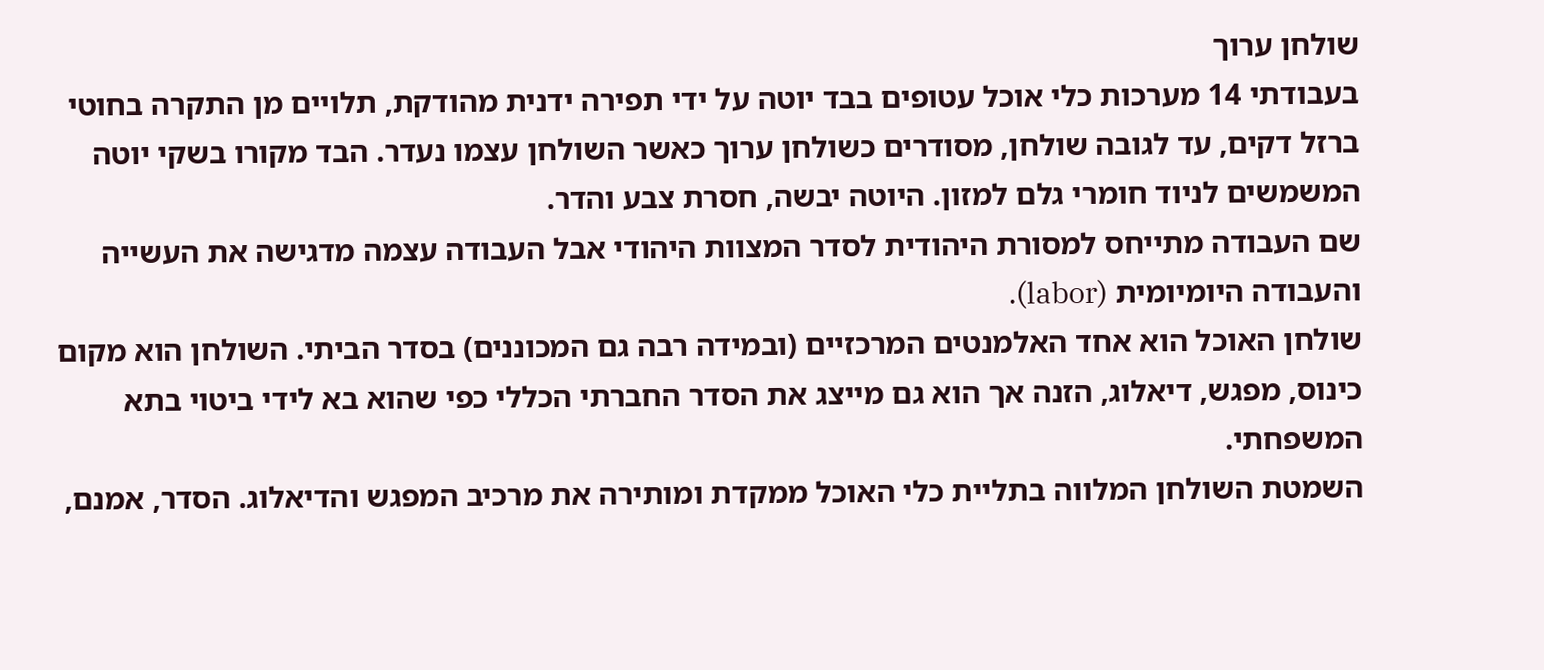שולחן ערוך
בעבודתי 14 מערכות כלי אוכל עטופים בבד יוטה על ידי תפירה ידנית מהודקת, תלויים מן התקרה בחוטי ברזל דקים, עד לגובה שולחן, מסודרים כשולחן ערוך כאשר השולחן עצמו נעדר. הבד מקורו בשקי יוטה המשמשים לניוד חומרי גלם למזון. היוטה יבשה, חסרת צבע והדר.
שם העבודה מתייחס למסורת היהודית לסדר המצוות היהודי אבל העבודה עצמה מדגישה את העשייה והעבודה היומיומית (labor).
שולחן האוכל הוא אחד האלמנטים המרכזיים (ובמידה רבה גם המכוננים) בסדר הביתי. השולחן הוא מקום כינוס, מפגש, דיאלוג, הזנה אך הוא גם מייצג את הסדר החברתי הכללי כפי שהוא בא לידי ביטוי בתא המשפחתי.
השמטת השולחן המלווה בתליית כלי האוכל ממקדת ומותירה את מרכיב המפגש והדיאלוג. הסדר, אמנם,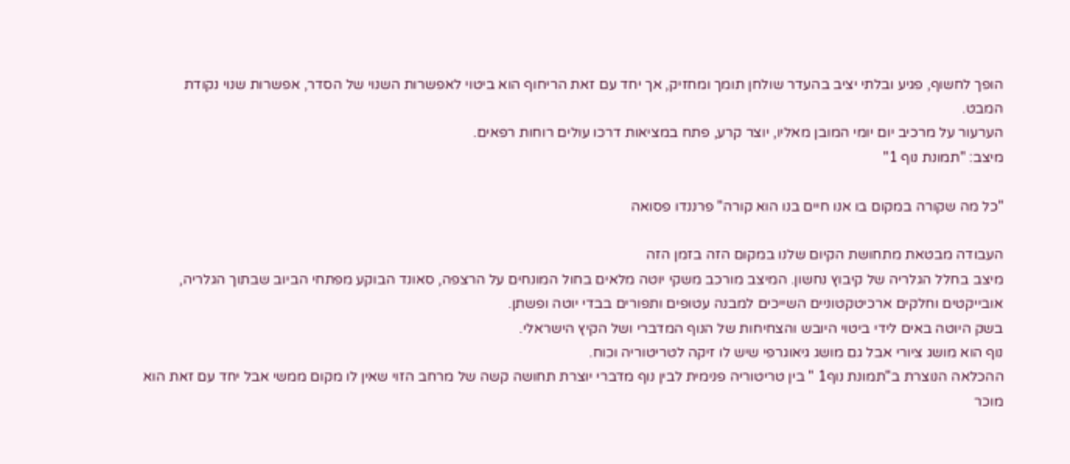הופך לחשוף, פגיע ובלתי יציב בהעדר שולחן תומך ומחזיק, אך יחד עם זאת הריחוף הוא ביטוי לאפשרות השנוי של הסדר, אפשרות שנוי נקודת המבט.
הערעור על מרכיב יום יומי המובן מאליו, יוצר קרע, פתח במציאות דרכו עולים רוחות רפאים.
מיצב: "תמונת נוף 1"

"כל מה שקורה במקום בו אנו חיים בנו הוא קורה" פרננדו פסואה

העבודה מבטאת מתחושת הקיום שלנו במקום הזה בזמן הזה
מיצב בחלל הגלריה של קיבוץ נחשון. המיצב מורכב משקי יוטה מלאים בחול המונחים על הרצפה, סאונד הבוקע מפתחי הביוב שבתוך הגלריה, אובייקטים וחלקים ארכיטקטוניים השייכים למבנה עטופים ותפורים בבדי יוטה ופשתן.
בשק היוטה באים לידי ביטוי היובש והצחיחות של הנוף המדברי ושל הקיץ הישראלי.
נוף הוא מושג ציורי אבל גם מושג גיאוגרפי שיש לו זיקה לטריטוריה וכוח.
ההכלאה הנוצרת ב"תמונת נוף1 " בין טריטוריה פנימית לבין נוף מדברי יוצרת תחושה קשה של מרחב הזוי שאין לו מקום ממשי אבל יחד עם זאת הוא מוכר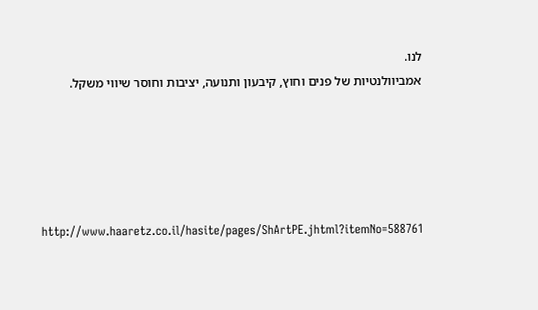לנו.
אמביוולנטיות של פנים וחוץ, קיבעון ותנועה, יציבות וחוסר שיווי משקל.





http://www.haaretz.co.il/hasite/pages/ShArtPE.jhtml?itemNo=588761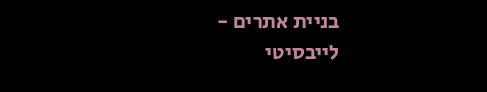בניית אתרים - לייבסיטי